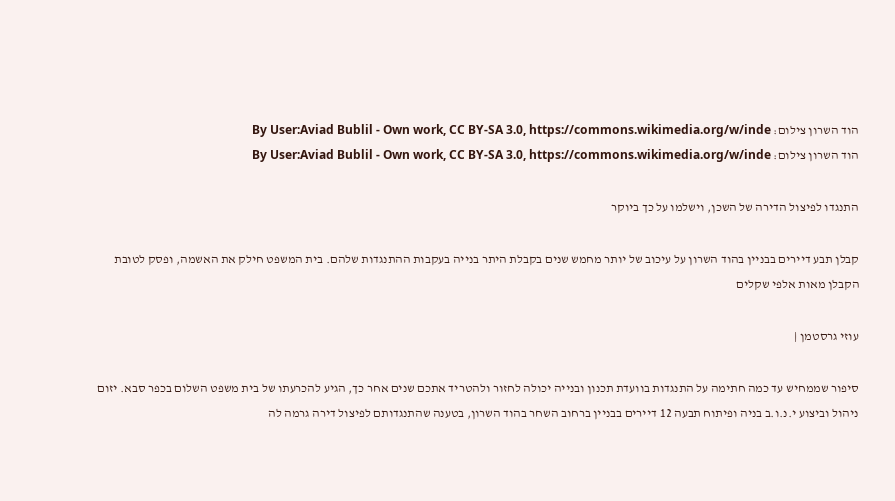הוד השרון צילום: By User:Aviad Bublil - Own work, CC BY-SA 3.0, https://commons.wikimedia.org/w/inde
הוד השרון צילום: By User:Aviad Bublil - Own work, CC BY-SA 3.0, https://commons.wikimedia.org/w/inde

התנגדו לפיצול הדירה של השכן, וישלמו על כך ביוקר

קבלן תבע דיירים בבניין בהוד השרון על עיכוב של יותר מחמש שנים בקבלת היתר בנייה בעקבות ההתנגדות שלהם. בית המשפט חילק את האשמה, ופסק לטובת הקבלן מאות אלפי שקלים

עוזי גרסטמן |

סיפור שממחיש עד כמה חתימה על התנגדות בוועדת תכנון ובנייה יכולה לחזור ולהטריד אתכם שנים אחר כך, הגיע להכרעתו של בית משפט השלום בכפר סבא. יזום ניהול וביצוע י.נ.ו.ב בניה ופיתוח תבעה 12 דיירים בבניין ברחוב השחר בהוד השרון, בטענה שהתנגדותם לפיצול דירה גרמה לה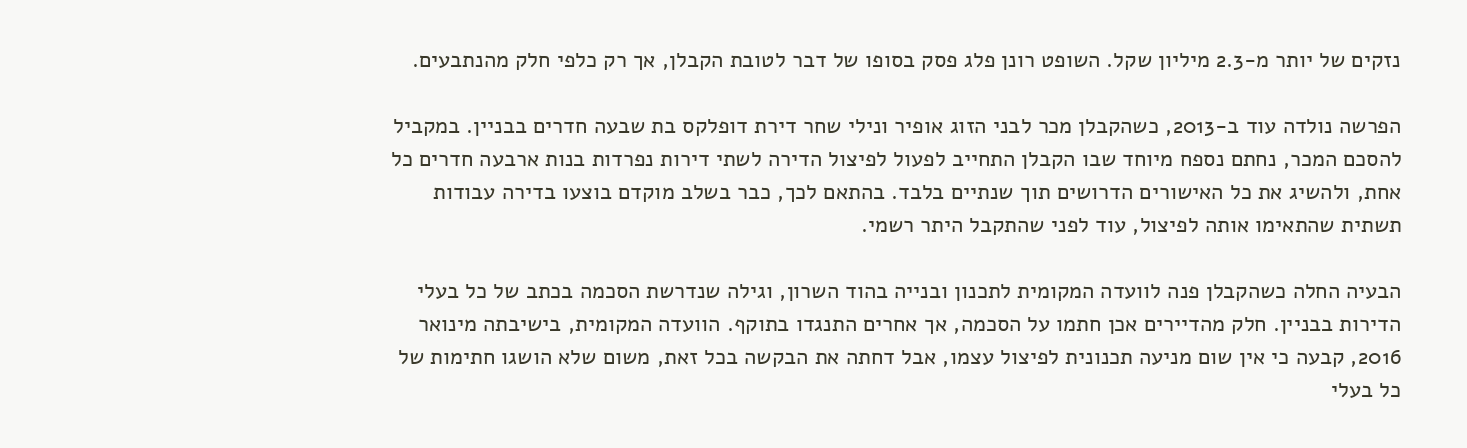נזקים של יותר מ-2.3 מיליון שקל. השופט רונן פלג פסק בסופו של דבר לטובת הקבלן, אך רק כלפי חלק מהנתבעים.

הפרשה נולדה עוד ב-2013, כשהקבלן מכר לבני הזוג אופיר ונילי שחר דירת דופלקס בת שבעה חדרים בבניין. במקביל להסכם המכר, נחתם נספח מיוחד שבו הקבלן התחייב לפעול לפיצול הדירה לשתי דירות נפרדות בנות ארבעה חדרים כל אחת, ולהשיג את כל האישורים הדרושים תוך שנתיים בלבד. בהתאם לכך, כבר בשלב מוקדם בוצעו בדירה עבודות תשתית שהתאימו אותה לפיצול, עוד לפני שהתקבל היתר רשמי.

הבעיה החלה כשהקבלן פנה לוועדה המקומית לתכנון ובנייה בהוד השרון, וגילה שנדרשת הסכמה בכתב של כל בעלי הדירות בבניין. חלק מהדיירים אכן חתמו על הסכמה, אך אחרים התנגדו בתוקף. הוועדה המקומית, בישיבתה מינואר 2016, קבעה כי אין שום מניעה תכנונית לפיצול עצמו, אבל דחתה את הבקשה בכל זאת, משום שלא הושגו חתימות של כל בעלי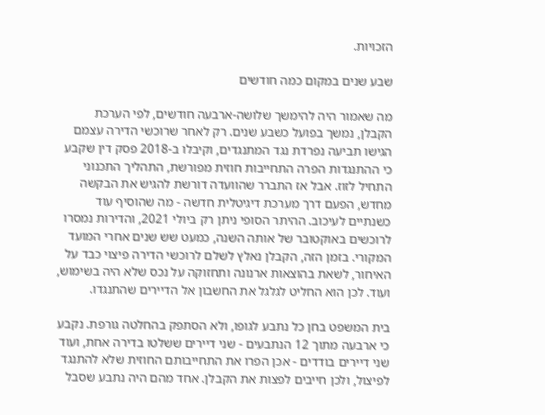הזכויות.

שבע שנים במקום כמה חודשים

מה שאמור היה להימשך שלושה-ארבעה חודשים, לפי הערכת הקבלן, נמשך בפועל כשבע שנים. רק לאחר שרוכשי הדירה עצמם הגישו תביעה נפרדת נגד המתנגדים, וקיבלו ב-2018 פסק דין שקבע כי ההתנגדות הפרה התחייבות חוזית מפורשת, התהליך התכנוני התחיל לזוז. אבל אז התברר שהוועדה דורשת להגיש את הבקשה מחדש, הפעם דרך מערכת דיגיטלית חדשה - מה שהוסיף עוד כשנתיים לעיכוב. ההיתר הסופי ניתן רק ביולי 2021, והדירות נמסרו לרוכשים באוקטובר של אותה השנה, כמעט שש שנים אחרי המועד המקורי. בזמן הזה, הקבלן נאלץ לשלם לרוכשי הדירה פיצוי כבד על האיחור, לשאת בהוצאות ארנונה ותחזוקה על נכס שלא היה בשימוש, ועוד. לכן הוא החליט לגלגל את החשבון אל הדיירים שהתנגדו.

בית המשפט בחן כל נתבע לגופו, ולא הסתפק בהחלטה גורפת. נקבע כי ארבעה מתוך 12 הנתבעים - שני דיירים ששלטו בדירה אחת, ועוד שני דיירים בודדים - אכן הפרו את התחייבותם החוזית שלא להתנגד לפיצול, ולכן חייבים לפצות את הקבלן. אחד מהם היה נתבע שסבל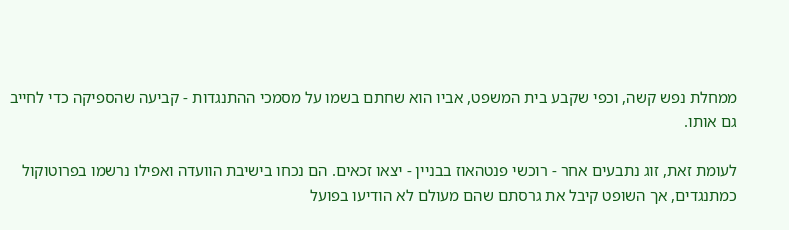ממחלת נפש קשה, וכפי שקבע בית המשפט, אביו הוא שחתם בשמו על מסמכי ההתנגדות - קביעה שהספיקה כדי לחייב גם אותו.

לעומת זאת, זוג נתבעים אחר - רוכשי פנטהאוז בבניין - יצאו זכאים. הם נכחו בישיבת הוועדה ואפילו נרשמו בפרוטוקול כמתנגדים, אך השופט קיבל את גרסתם שהם מעולם לא הודיעו בפועל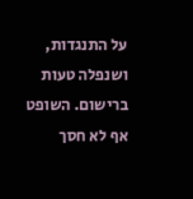על התנגדות, ושנפלה טעות ברישום. השופט אף לא חסך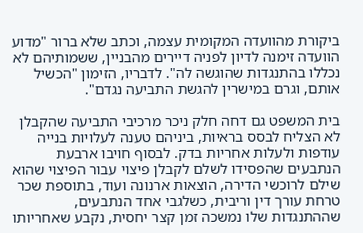ביקורת מהוועדה המקומית עצמה, וכתב שלא ברור "מדוע הוועדה זימנה לדיון לפניה דיירים מהבניין, ששמותיהם לא נכללו בהתנגדות שהוגשה לה". לדבריו, הזימון "הכשיל אותם, וגרם במישרין להגשת התביעה נגדם".

בית המשפט גם דחה חלק ניכר מרכיבי התביעה שהקבלן לא הצליח לבסס בראיות, ביניהם טענה לעלויות בנייה עודפות ולעלות אחריות בדק. לבסוף חויבו ארבעת הנתבעים שהפסידו לשלם לקבלן פיצוי עבור הפיצוי שהוא שילם לרוכשי הדירה, הוצאות ארנונה ועוד, בתוספת שכר טרחת עורך דין וריבית, כשלגבי אחד הנתבעים, שההתנגדות שלו נמשכה זמן קצר יחסית, נקבע שאחריותו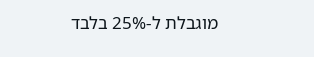מוגבלת ל-25% בלבד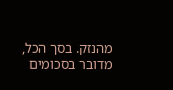מהנזק. בסך הכל, מדובר בסכומים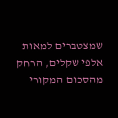שמצטברים למאות אלפי שקלים, הרחק מהסכום המקורי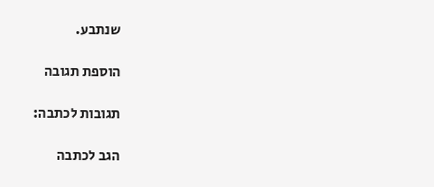שנתבע.

הוספת תגובה

תגובות לכתבה:

הגב לכתבה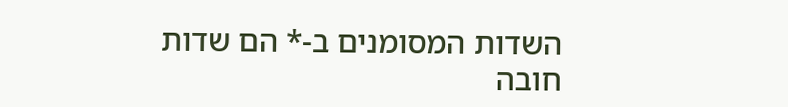השדות המסומנים ב-* הם שדות חובה